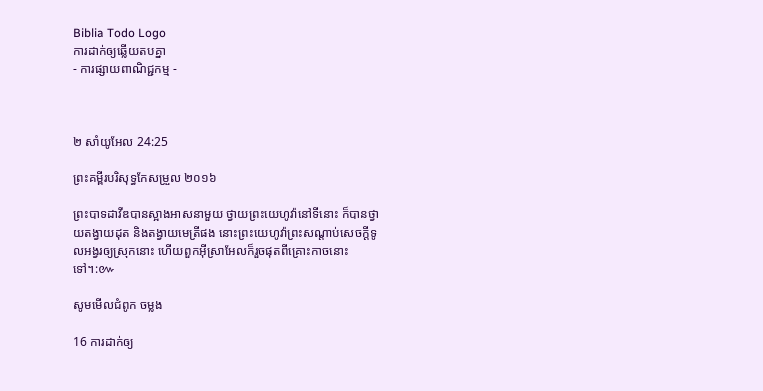Biblia Todo Logo
ការដាក់ឲ្យឆ្លើយតបគ្នា
- ការផ្សាយពាណិជ្ជកម្ម -



២ សាំ‌យូ‌អែល 24:25

ព្រះគម្ពីរបរិសុទ្ធកែសម្រួល ២០១៦

ព្រះបាទដាវីឌបានស្អាងអាសនាមួយ ថ្វាយព្រះ‌យេហូវ៉ានៅទីនោះ ក៏បានថ្វាយតង្វាយដុត និងតង្វាយមេត្រីផង នោះព្រះ‌យេហូវ៉ាព្រះ‌សណ្តាប់សេចក្ដីទូលអង្វរឲ្យស្រុកនោះ ហើយពួកអ៊ីស្រា‌អែលក៏រួចផុតពីគ្រោះកាចនោះទៅ។:៚

សូមមើលជំពូក ចម្លង

16 ការដាក់ឲ្យ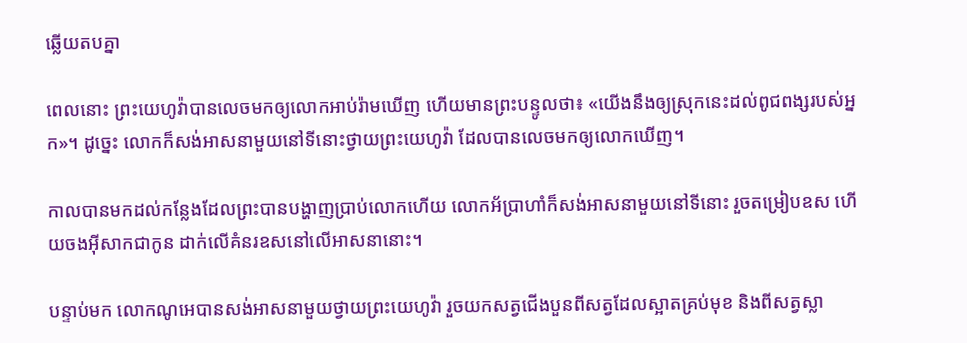ឆ្លើយតបគ្នា

ពេលនោះ ព្រះ‌យេហូវ៉ាបានលេចមកឲ្យលោកអាប់‌រ៉ាមឃើញ ហើយមានព្រះ‌បន្ទូលថា៖ «យើងនឹងឲ្យស្រុកនេះដល់ពូជ‌ពង្សរបស់អ្នក»។ ដូច្នេះ លោកក៏សង់អាស‌នាមួយនៅទីនោះថ្វាយព្រះ‌យេហូវ៉ា ដែលបានលេចមកឲ្យលោកឃើញ។

កាលបានមកដល់កន្លែងដែលព្រះបានបង្ហាញប្រាប់លោកហើយ លោកអ័ប្រា‌ហាំក៏សង់អាស‌នាមួយនៅទីនោះ រួចតម្រៀបឧស ហើយចងអ៊ីសាកជាកូន ដាក់លើគំនរឧសនៅលើអាស‌នានោះ។

បន្ទាប់មក លោកណូអេបានសង់អាស‌នាមួយថ្វាយព្រះ‌យេហូវ៉ា រួចយកសត្វជើងបួនពីសត្វដែលស្អាតគ្រប់មុខ និងពីសត្វស្លា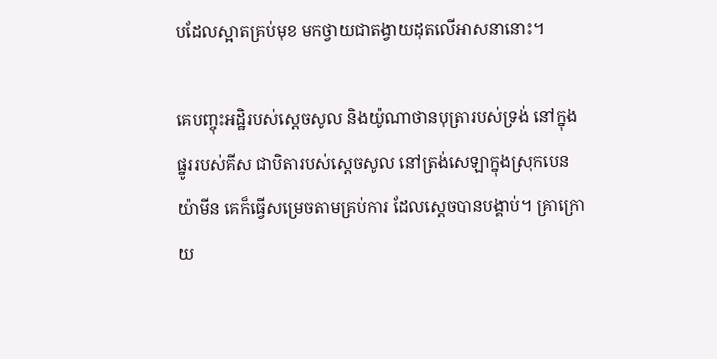បដែលស្អាតគ្រប់មុខ មកថ្វាយជាតង្វាយដុតលើអាស‌នានោះ។

គេបញ្ចុះអដ្ឋិរបស់ស្តេចសូល និងយ៉ូណា‌ថានបុត្រារបស់ទ្រង់ នៅក្នុងផ្នូររបស់គីស ជាបិតារបស់ស្តេចសូល នៅត្រង់សេឡាក្នុងស្រុកបេនយ៉ាមីន គេក៏ធ្វើសម្រេចតាមគ្រប់ការ ដែលស្តេចបានបង្គាប់។ គ្រាក្រោយ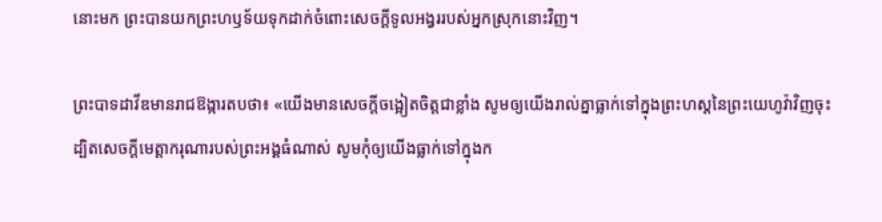នោះមក ព្រះបានយកព្រះ‌ហឫ‌ទ័យទុកដាក់ចំពោះសេចក្ដីទូលអង្វររបស់អ្នកស្រុកនោះវិញ។

ព្រះបាទដាវីឌមានរាជ‌ឱង្ការតបថា៖ «យើងមានសេចក្ដីចង្អៀតចិត្តជាខ្លាំង សូមឲ្យយើងរាល់គ្នាធ្លាក់ទៅក្នុងព្រះ‌ហស្តនៃព្រះ‌យេហូវ៉ាវិញចុះ ដ្បិតសេចក្ដីមេត្តា‌ករុណារបស់ព្រះ‌អង្គធំណាស់ សូមកុំឲ្យយើងធ្លាក់ទៅក្នុងក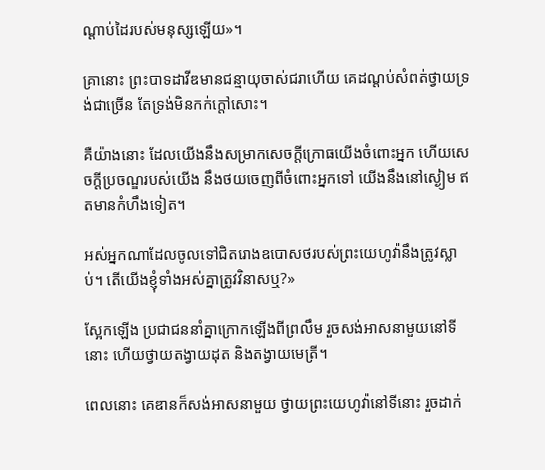ណ្ដាប់ដៃរបស់មនុស្សឡើយ»។

គ្រានោះ ព្រះបាទដាវីឌមានជន្មាយុចាស់ជរាហើយ គេដណ្តប់សំពត់ថ្វាយទ្រង់ជាច្រើន តែទ្រង់មិនកក់ក្តៅសោះ។

គឺយ៉ាងនោះ ដែលយើងនឹងសម្រាកសេចក្ដីក្រោធយើងចំពោះអ្នក ហើយសេចក្ដីប្រចណ្ឌរបស់យើង នឹងថយចេញពីចំពោះអ្នកទៅ យើងនឹងនៅស្ងៀម ឥតមានកំហឹងទៀត។

អស់អ្នកណាដែលចូលទៅជិតរោងឧបោសថរបស់ព្រះ‌យេហូវ៉ានឹងត្រូវស្លាប់។ តើយើងខ្ញុំទាំងអស់គ្នាត្រូវវិនាសឬ?»

ស្អែកឡើង ប្រជាជននាំគ្នាក្រោកឡើងពីព្រលឹម រួចសង់អាសនាមួយនៅទីនោះ ហើយថ្វាយតង្វាយដុត និងតង្វាយមេត្រី។

ពេលនោះ គេឌានក៏សង់អាស‌នាមួយ ថ្វាយព្រះ‌យេហូវ៉ានៅទីនោះ រួចដាក់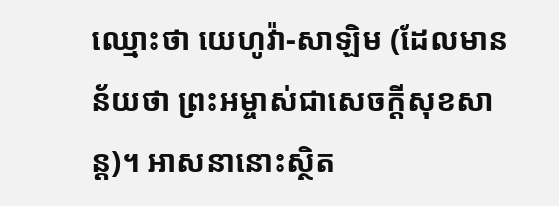ឈ្មោះថា យេហូវ៉ា-សាឡិម (ដែលមានន័យថា ព្រះ‌អម្ចាស់ជាសេចក្ដីសុខសាន្ត)។ អាសនានោះស្ថិត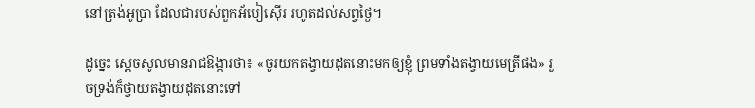នៅត្រង់អូប្រា ដែលជារបស់ពួកអ័បៀ‌ស៊ើរ រហូតដល់សព្វថ្ងៃ។

ដូច្នេះ ស្ដេចសូលមានរាជ‌ឱង្ការថា៖ «ចូរយកតង្វាយដុតនោះមកឲ្យខ្ញុំ ព្រមទាំងតង្វាយមេត្រីផង» រួចទ្រង់ក៏ថ្វាយតង្វាយដុតនោះទៅ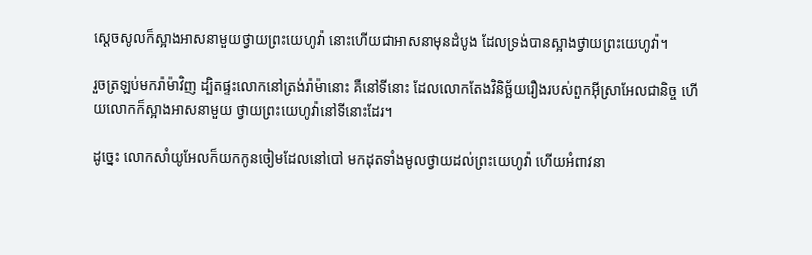ស្ដេចសូលក៏ស្អាងអាសនាមួយថ្វាយព្រះ‌យេហូវ៉ា នោះហើយជាអាសនាមុនដំបូង ដែលទ្រង់បានស្អាងថ្វាយព្រះ‌យេហូវ៉ា។

រួចត្រឡប់មករ៉ាម៉ាវិញ ដ្បិតផ្ទះលោកនៅត្រង់រ៉ាម៉ានោះ គឺនៅទីនោះ ដែលលោកតែងវិនិច្ឆ័យរឿងរបស់ពួកអ៊ីស្រា‌អែលជា‌និច្ច ហើយលោកក៏ស្អាងអាសនាមួយ ថ្វាយព្រះ‌យេហូវ៉ានៅទីនោះដែរ។

ដូច្នេះ លោកសាំយូ‌អែលក៏យកកូនចៀមដែលនៅបៅ មកដុតទាំងមូលថ្វាយដល់ព្រះ‌យេហូវ៉ា ហើយអំពាវ‌នា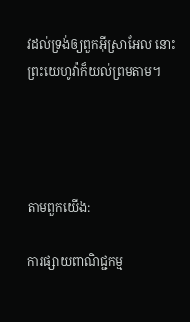វដល់ទ្រង់ឲ្យពួកអ៊ីស្រា‌អែល នោះព្រះ‌យេហូវ៉ាក៏យល់ព្រមតាម។




តាមពួកយើង:

ការផ្សាយពាណិជ្ជកម្ម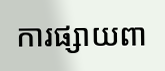ការផ្សាយពា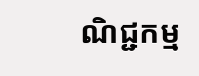ណិជ្ជកម្ម